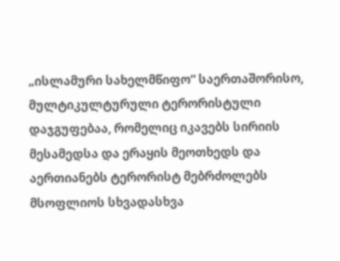„ისლამური სახელმწიფო“ საერთაშორისო, მულტიკულტურული ტერორისტული დაჯგუფებაა, რომელიც იკავებს სირიის მესამედსა და ერაყის მეოთხედს და აერთიანებს ტერორისტ მებრძოლებს მსოფლიოს სხვადასხვა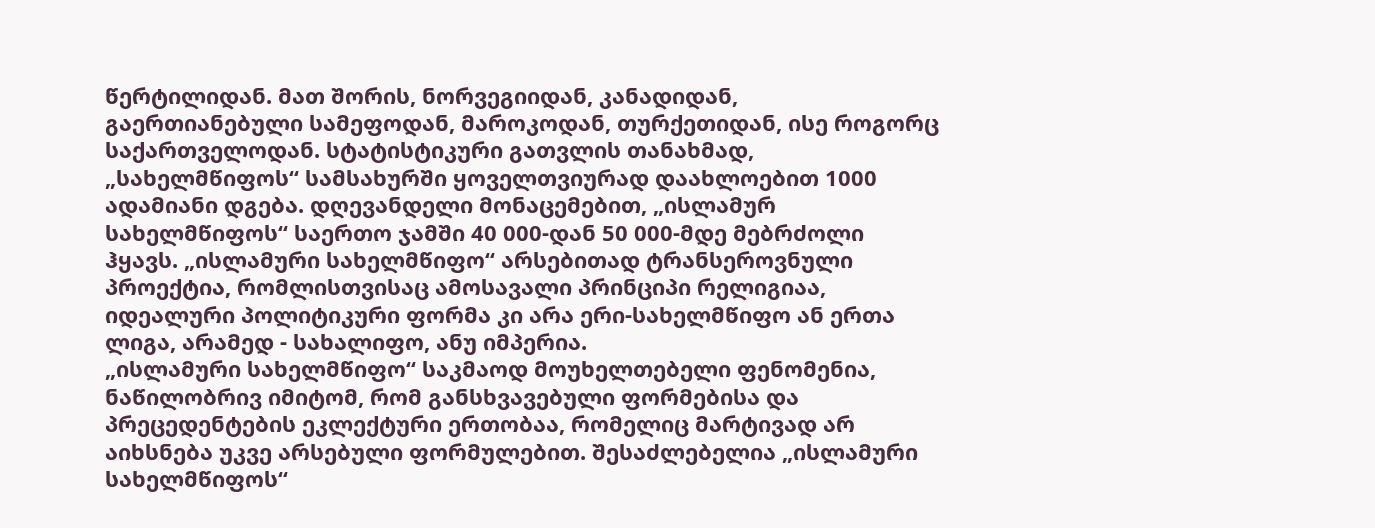წერტილიდან. მათ შორის, ნორვეგიიდან, კანადიდან, გაერთიანებული სამეფოდან, მაროკოდან, თურქეთიდან, ისე როგორც საქართველოდან. სტატისტიკური გათვლის თანახმად, „სახელმწიფოს“ სამსახურში ყოველთვიურად დაახლოებით 1000 ადამიანი დგება. დღევანდელი მონაცემებით, „ისლამურ სახელმწიფოს“ საერთო ჯამში 40 000-დან 50 000-მდე მებრძოლი ჰყავს. „ისლამური სახელმწიფო“ არსებითად ტრანსეროვნული პროექტია, რომლისთვისაც ამოსავალი პრინციპი რელიგიაა, იდეალური პოლიტიკური ფორმა კი არა ერი-სახელმწიფო ან ერთა ლიგა, არამედ - სახალიფო, ანუ იმპერია.
„ისლამური სახელმწიფო“ საკმაოდ მოუხელთებელი ფენომენია, ნაწილობრივ იმიტომ, რომ განსხვავებული ფორმებისა და პრეცედენტების ეკლექტური ერთობაა, რომელიც მარტივად არ აიხსნება უკვე არსებული ფორმულებით. შესაძლებელია „ისლამური სახელმწიფოს“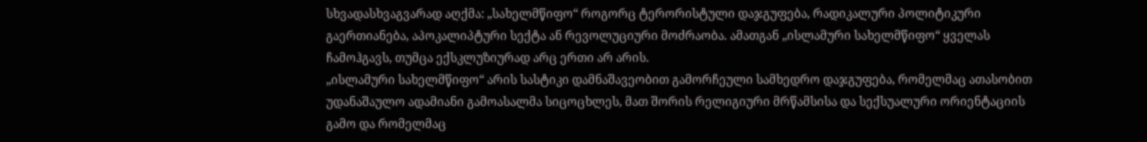სხვადასხვაგვარად აღქმა: „სახელმწიფო“ როგორც ტერორისტული დაჯგუფება, რადიკალური პოლიტიკური გაერთიანება, აპოკალიპტური სექტა ან რევოლუციური მოძრაობა. ამათგან „ისლამური სახელმწიფო“ ყველას ჩამოჰგავს, თუმცა ექსკლუზიურად არც ერთი არ არის.
„ისლამური სახელმწიფო“ არის სასტიკი დამნაშავეობით გამორჩეული სამხედრო დაჯგუფება, რომელმაც ათასობით უდანაშაულო ადამიანი გამოასალმა სიცოცხლეს, მათ შორის რელიგიური მრწამსისა და სექსუალური ორიენტაციის გამო და რომელმაც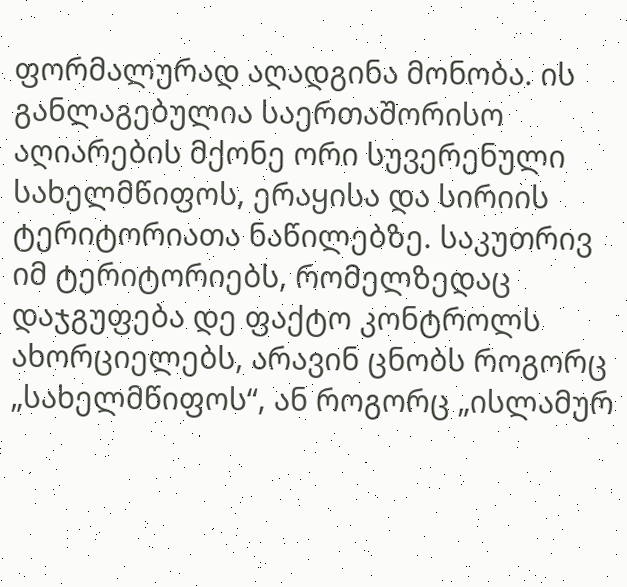ფორმალურად აღადგინა მონობა. ის განლაგებულია საერთაშორისო აღიარების მქონე ორი სუვერენული სახელმწიფოს, ერაყისა და სირიის ტერიტორიათა ნაწილებზე. საკუთრივ იმ ტერიტორიებს, რომელზედაც დაჯგუფება დე ფაქტო კონტროლს ახორციელებს, არავინ ცნობს როგორც „სახელმწიფოს“, ან როგორც „ისლამურ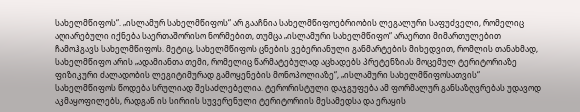სახელმწიფოს“. „ისლამურ სახელმწიფოს“ არ გააჩნია სახელმწიფოებრიობის ლეგალური საფუძველი, რომელიც აღიარებული იქნება საერთაშორისო ნორმებით, თუმცა „ისლამური სახელმწიფო“ არაერთი მიმართულებით ჩამოჰგავს სახელმწიფოს. მეტიც, სახელმწიფოს ცნების ვებერიანული განმარტების მიხედვით, რომლის თანახმად, სახელმწიფო არის „ადამიანთა თემი, რომელიც წარმატებულად აცხადებს პრეტენზიას მოცემულ ტერიტორიაზე ფიზიკური ძალადობის ლეგიტიმურად გამოყენების მონოპოლიაზე“, „ისლამური სახელმწიფოსათვის“ სახელმწიფოს წოდება სრულიად შესაძლებელია. ტერორისტული დაჯგუფება ამ ფორმალურ განსაზღვრებას უდავოდ აკმაყოფილებს, რადგან ის სირიის სუვერენული ტერიტორიის მესამედსა და ერაყის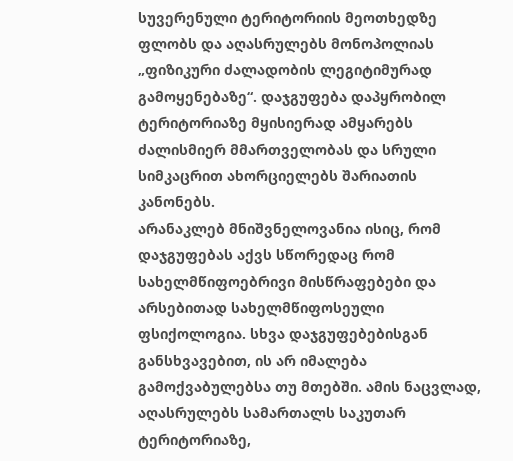სუვერენული ტერიტორიის მეოთხედზე ფლობს და აღასრულებს მონოპოლიას „ფიზიკური ძალადობის ლეგიტიმურად გამოყენებაზე“. დაჯგუფება დაპყრობილ ტერიტორიაზე მყისიერად ამყარებს ძალისმიერ მმართველობას და სრული სიმკაცრით ახორციელებს შარიათის კანონებს.
არანაკლებ მნიშვნელოვანია ისიც, რომ დაჯგუფებას აქვს სწორედაც რომ სახელმწიფოებრივი მისწრაფებები და არსებითად სახელმწიფოსეული ფსიქოლოგია. სხვა დაჯგუფებებისგან განსხვავებით, ის არ იმალება გამოქვაბულებსა თუ მთებში. ამის ნაცვლად, აღასრულებს სამართალს საკუთარ ტერიტორიაზე,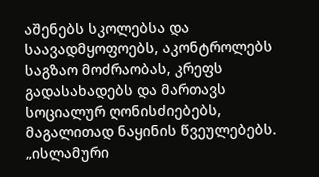აშენებს სკოლებსა და საავადმყოფოებს, აკონტროლებს საგზაო მოძრაობას, კრეფს გადასახადებს და მართავს სოციალურ ღონისძიებებს, მაგალითად ნაყინის წვეულებებს. „ისლამური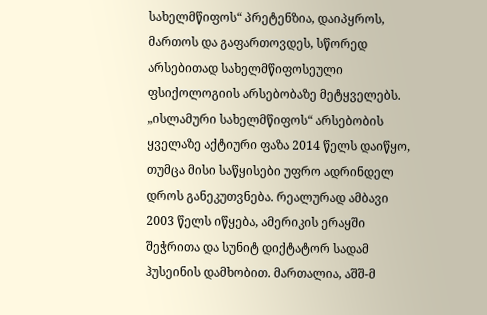სახელმწიფოს“ პრეტენზია, დაიპყროს, მართოს და გაფართოვდეს, სწორედ არსებითად სახელმწიფოსეული ფსიქოლოგიის არსებობაზე მეტყველებს.
„ისლამური სახელმწიფოს“ არსებობის ყველაზე აქტიური ფაზა 2014 წელს დაიწყო, თუმცა მისი საწყისები უფრო ადრინდელ დროს განეკუთვნება. რეალურად ამბავი 2003 წელს იწყება, ამერიკის ერაყში შეჭრითა და სუნიტ დიქტატორ სადამ ჰუსეინის დამხობით. მართალია, აშშ-მ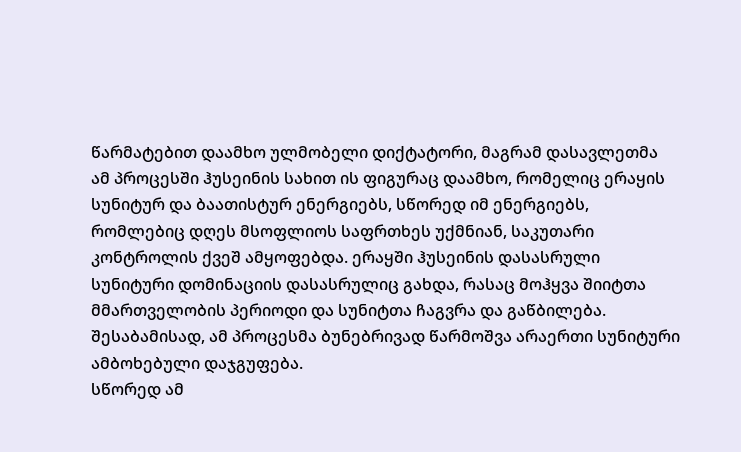წარმატებით დაამხო ულმობელი დიქტატორი, მაგრამ დასავლეთმა ამ პროცესში ჰუსეინის სახით ის ფიგურაც დაამხო, რომელიც ერაყის სუნიტურ და ბაათისტურ ენერგიებს, სწორედ იმ ენერგიებს, რომლებიც დღეს მსოფლიოს საფრთხეს უქმნიან, საკუთარი კონტროლის ქვეშ ამყოფებდა. ერაყში ჰუსეინის დასასრული სუნიტური დომინაციის დასასრულიც გახდა, რასაც მოჰყვა შიიტთა მმართველობის პერიოდი და სუნიტთა ჩაგვრა და გაწბილება. შესაბამისად, ამ პროცესმა ბუნებრივად წარმოშვა არაერთი სუნიტური ამბოხებული დაჯგუფება.
სწორედ ამ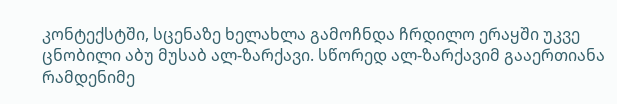კონტექსტში, სცენაზე ხელახლა გამოჩნდა ჩრდილო ერაყში უკვე ცნობილი აბუ მუსაბ ალ-ზარქავი. სწორედ ალ-ზარქავიმ გააერთიანა რამდენიმე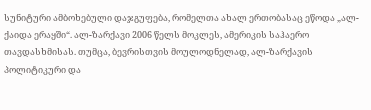სუნიტური ამბოხებული დაჯგუფება, რომელთა ახალ ერთობასაც ეწოდა „ალ-ქაიდა ერაყში“. ალ-ზარქავი 2006 წელს მოკლეს, ამერიკის საჰაერო თავდასხმისას. თუმცა, ბევრისთვის მოულოდნელად, ალ-ზარქავის პოლიტიკური და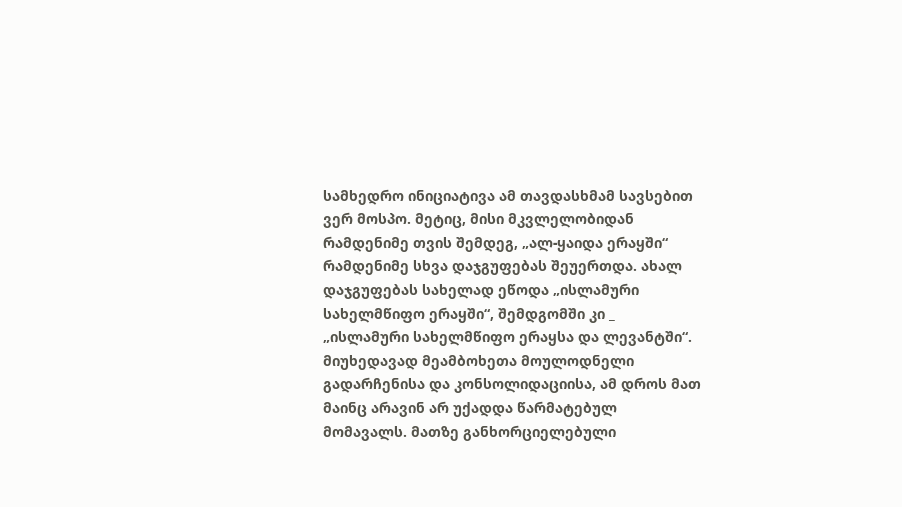სამხედრო ინიციატივა ამ თავდასხმამ სავსებით ვერ მოსპო. მეტიც, მისი მკვლელობიდან რამდენიმე თვის შემდეგ, „ალ-ყაიდა ერაყში“ რამდენიმე სხვა დაჯგუფებას შეუერთდა. ახალ დაჯგუფებას სახელად ეწოდა „ისლამური სახელმწიფო ერაყში“, შემდგომში კი _ „ისლამური სახელმწიფო ერაყსა და ლევანტში“.
მიუხედავად მეამბოხეთა მოულოდნელი გადარჩენისა და კონსოლიდაციისა, ამ დროს მათ მაინც არავინ არ უქადდა წარმატებულ მომავალს. მათზე განხორციელებული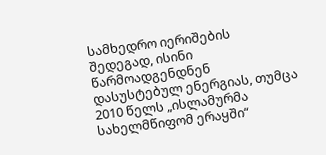სამხედრო იერიშების შედეგად, ისინი წარმოადგენდნენ დასუსტებულ ენერგიას, თუმცა 2010 წელს „ისლამურმა სახელმწიფომ ერაყში“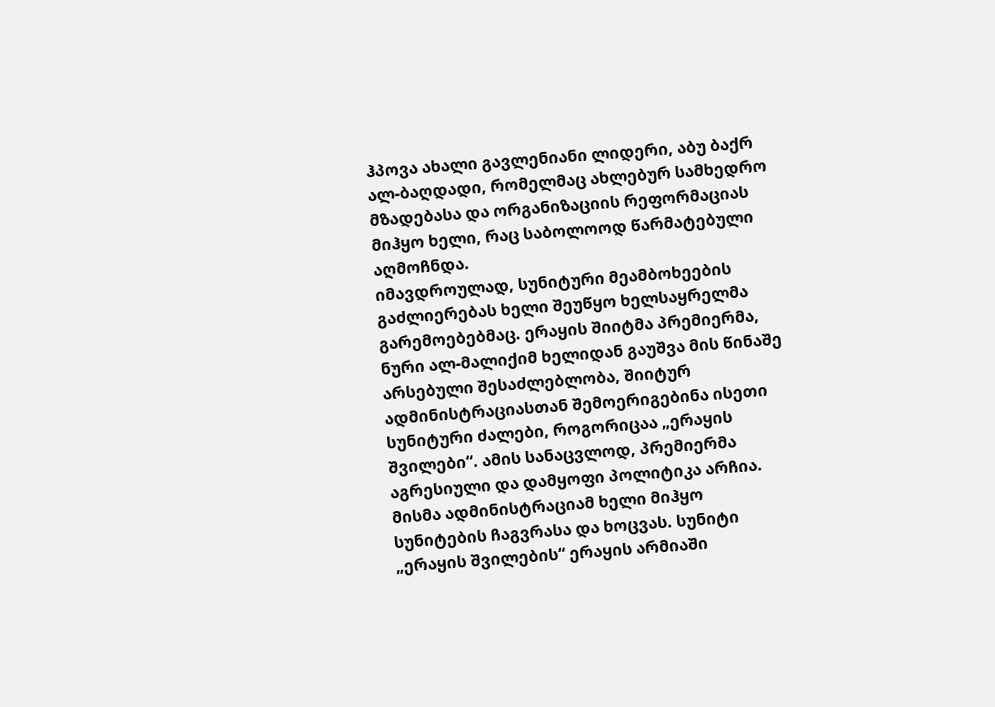ჰპოვა ახალი გავლენიანი ლიდერი, აბუ ბაქრ ალ-ბაღდადი, რომელმაც ახლებურ სამხედრო მზადებასა და ორგანიზაციის რეფორმაციას მიჰყო ხელი, რაც საბოლოოდ წარმატებული აღმოჩნდა.
იმავდროულად, სუნიტური მეამბოხეების გაძლიერებას ხელი შეუწყო ხელსაყრელმა გარემოებებმაც. ერაყის შიიტმა პრემიერმა, ნური ალ-მალიქიმ ხელიდან გაუშვა მის წინაშე არსებული შესაძლებლობა, შიიტურ ადმინისტრაციასთან შემოერიგებინა ისეთი სუნიტური ძალები, როგორიცაა „ერაყის შვილები“. ამის სანაცვლოდ, პრემიერმა აგრესიული და დამყოფი პოლიტიკა არჩია. მისმა ადმინისტრაციამ ხელი მიჰყო სუნიტების ჩაგვრასა და ხოცვას. სუნიტი „ერაყის შვილების“ ერაყის არმიაში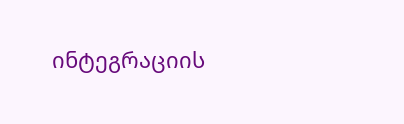ინტეგრაციის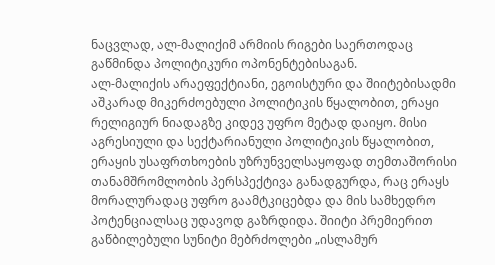ნაცვლად, ალ-მალიქიმ არმიის რიგები საერთოდაც გაწმინდა პოლიტიკური ოპონენტებისაგან.
ალ-მალიქის არაეფექტიანი, ეგოისტური და შიიტებისადმი აშკარად მიკერძოებული პოლიტიკის წყალობით, ერაყი რელიგიურ ნიადაგზე კიდევ უფრო მეტად დაიყო. მისი აგრესიული და სექტარიანული პოლიტიკის წყალობით, ერაყის უსაფრთხოების უზრუნველსაყოფად თემთაშორისი თანამშრომლობის პერსპექტივა განადგურდა, რაც ერაყს მორალურადაც უფრო გაამტკიცებდა და მის სამხედრო პოტენციალსაც უდავოდ გაზრდიდა. შიიტი პრემიერით გაწბილებული სუნიტი მებრძოლები „ისლამურ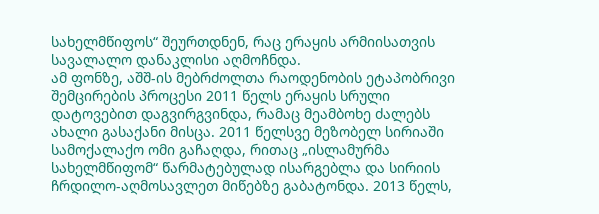სახელმწიფოს“ შეურთდნენ, რაც ერაყის არმიისათვის სავალალო დანაკლისი აღმოჩნდა.
ამ ფონზე, აშშ-ის მებრძოლთა რაოდენობის ეტაპობრივი შემცირების პროცესი 2011 წელს ერაყის სრული დატოვებით დაგვირგვინდა, რამაც მეამბოხე ძალებს ახალი გასაქანი მისცა. 2011 წელსვე მეზობელ სირიაში სამოქალაქო ომი გაჩაღდა, რითაც „ისლამურმა სახელმწიფომ“ წარმატებულად ისარგებლა და სირიის ჩრდილო-აღმოსავლეთ მიწებზე გაბატონდა. 2013 წელს,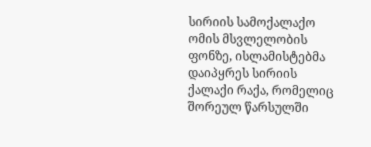სირიის სამოქალაქო ომის მსვლელობის ფონზე, ისლამისტებმა დაიპყრეს სირიის ქალაქი რაქა, რომელიც შორეულ წარსულში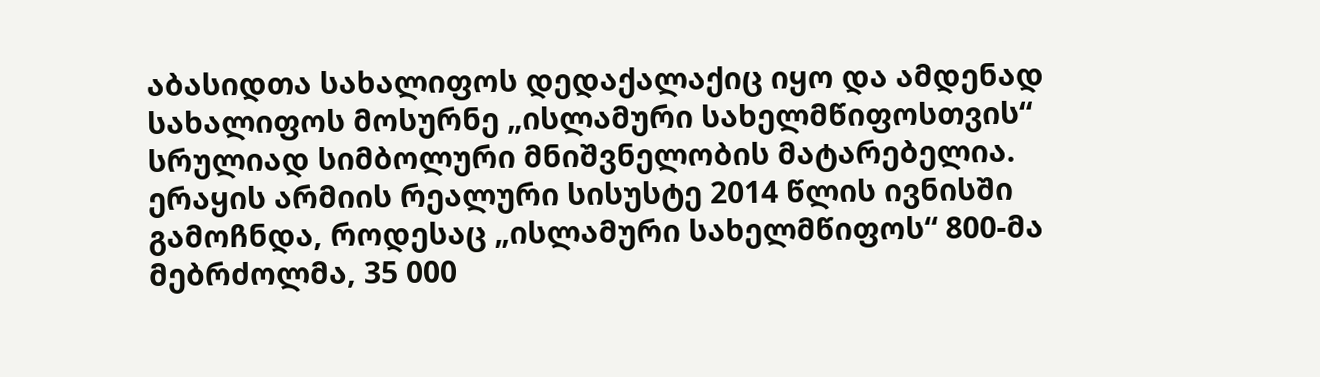აბასიდთა სახალიფოს დედაქალაქიც იყო და ამდენად სახალიფოს მოსურნე „ისლამური სახელმწიფოსთვის“ სრულიად სიმბოლური მნიშვნელობის მატარებელია.
ერაყის არმიის რეალური სისუსტე 2014 წლის ივნისში გამოჩნდა, როდესაც „ისლამური სახელმწიფოს“ 800-მა მებრძოლმა, 35 000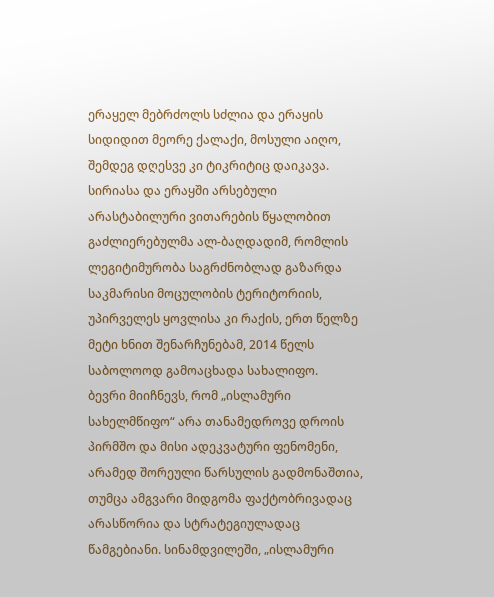ერაყელ მებრძოლს სძლია და ერაყის სიდიდით მეორე ქალაქი, მოსული აიღო, შემდეგ დღესვე კი ტიკრიტიც დაიკავა. სირიასა და ერაყში არსებული არასტაბილური ვითარების წყალობით გაძლიერებულმა ალ-ბაღდადიმ, რომლის ლეგიტიმურობა საგრძნობლად გაზარდა საკმარისი მოცულობის ტერიტორიის, უპირველეს ყოვლისა კი რაქის, ერთ წელზე მეტი ხნით შენარჩუნებამ, 2014 წელს საბოლოოდ გამოაცხადა სახალიფო.
ბევრი მიიჩნევს, რომ „ისლამური სახელმწიფო“ არა თანამედროვე დროის პირმშო და მისი ადეკვატური ფენომენი, არამედ შორეული წარსულის გადმონაშთია, თუმცა ამგვარი მიდგომა ფაქტობრივადაც არასწორია და სტრატეგიულადაც წამგებიანი. სინამდვილეში, „ისლამური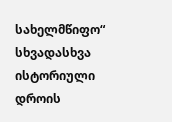სახელმწიფო“ სხვადასხვა ისტორიული დროის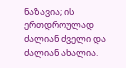ნაზავია; ის ერთდროულად ძალიან ძველი და ძალიან ახალია.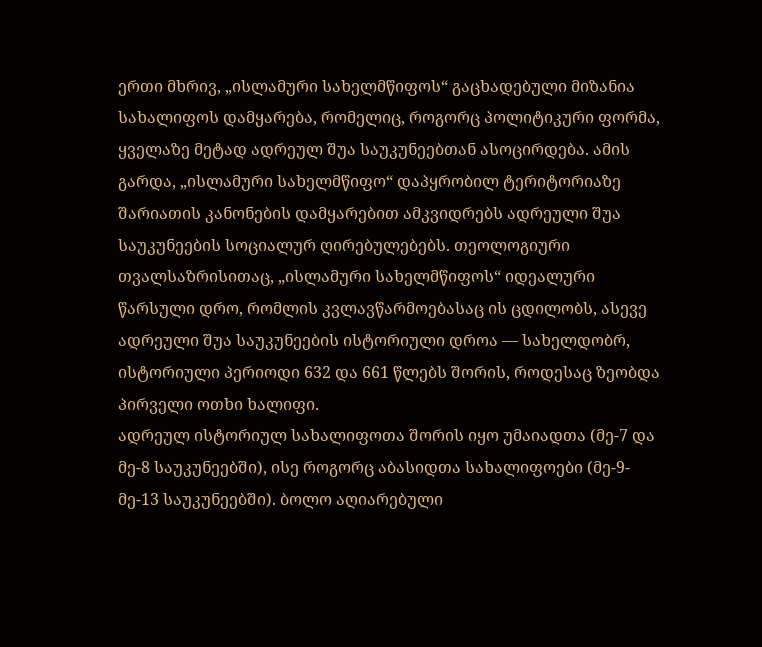ერთი მხრივ, „ისლამური სახელმწიფოს“ გაცხადებული მიზანია სახალიფოს დამყარება, რომელიც, როგორც პოლიტიკური ფორმა, ყველაზე მეტად ადრეულ შუა საუკუნეებთან ასოცირდება. ამის გარდა, „ისლამური სახელმწიფო“ დაპყრობილ ტერიტორიაზე შარიათის კანონების დამყარებით ამკვიდრებს ადრეული შუა საუკუნეების სოციალურ ღირებულებებს. თეოლოგიური თვალსაზრისითაც, „ისლამური სახელმწიფოს“ იდეალური წარსული დრო, რომლის კვლავწარმოებასაც ის ცდილობს, ასევე ადრეული შუა საუკუნეების ისტორიული დროა — სახელდობრ, ისტორიული პერიოდი 632 და 661 წლებს შორის, როდესაც ზეობდა პირველი ოთხი ხალიფი.
ადრეულ ისტორიულ სახალიფოთა შორის იყო უმაიადთა (მე-7 და მე-8 საუკუნეებში), ისე როგორც აბასიდთა სახალიფოები (მე-9-მე-13 საუკუნეებში). ბოლო აღიარებული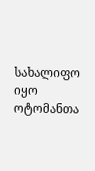სახალიფო იყო ოტომანთა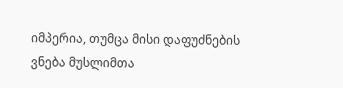იმპერია, თუმცა მისი დაფუძნების ვნება მუსლიმთა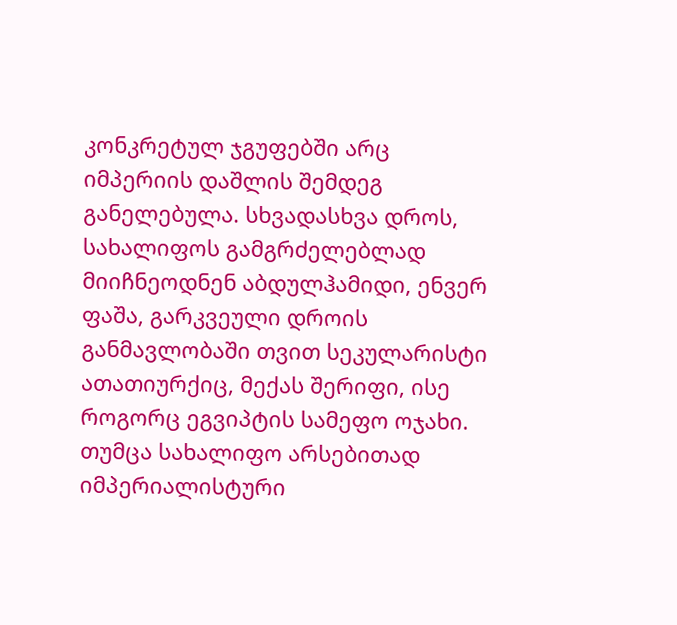კონკრეტულ ჯგუფებში არც იმპერიის დაშლის შემდეგ განელებულა. სხვადასხვა დროს, სახალიფოს გამგრძელებლად მიიჩნეოდნენ აბდულჰამიდი, ენვერ ფაშა, გარკვეული დროის განმავლობაში თვით სეკულარისტი ათათიურქიც, მექას შერიფი, ისე როგორც ეგვიპტის სამეფო ოჯახი.
თუმცა სახალიფო არსებითად იმპერიალისტური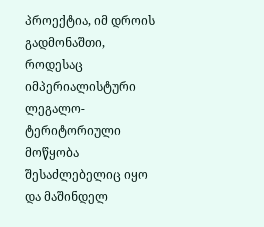პროექტია, იმ დროის გადმონაშთი, როდესაც იმპერიალისტური ლეგალო-ტერიტორიული მოწყობა შესაძლებელიც იყო და მაშინდელ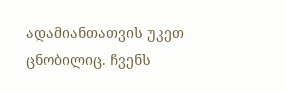ადამიანთათვის უკეთ ცნობილიც. ჩვენს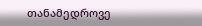თანამედროვე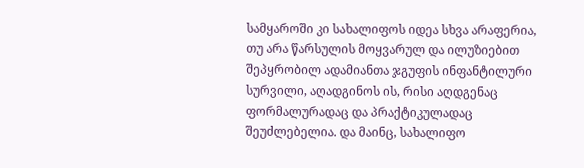სამყაროში კი სახალიფოს იდეა სხვა არაფერია, თუ არა წარსულის მოყვარულ და ილუზიებით შეპყრობილ ადამიანთა ჯგუფის ინფანტილური სურვილი, აღადგინოს ის, რისი აღდგენაც ფორმალურადაც და პრაქტიკულადაც შეუძლებელია. და მაინც, სახალიფო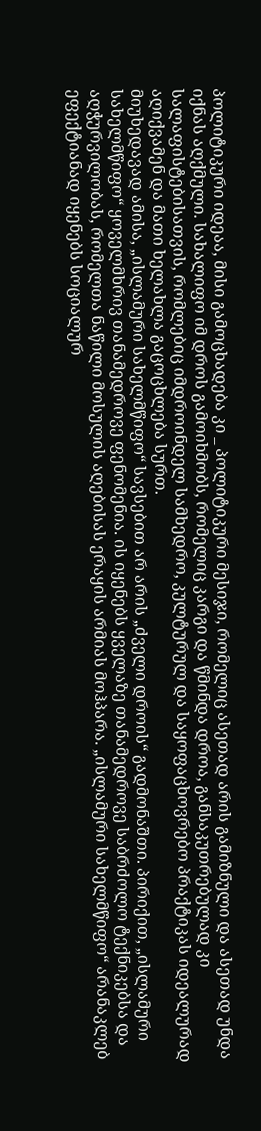პოლიტიკური იდეაა, მისი გამოცხადება კი _ პოლიტიკური მესიჯი, რომელიც ასეთად არის გამიზნული და ასეთად უნდა იქნას აღქმული. სახალიფო იმ დროს გამოიხმობს, რომელიც კარგი და წმინდა დროა, განსაკუთრებულად კი სალაფისტებისათვის, რომლებიც იმდროინდელ სამხედრო, კულტურულ და საყოფაცხოვრებო პრაქტიკას იდეალურად აღიქვამენ და მათი ხელახლა გაცოცხლება სურთ.
მიუხედავად ამისა, „ისლამური სახელმწიფო“ სავსებით არ არის „ძველი დროის“ გადმონაშთი. პირიქით, „ისლამური სახელმწიფო“ ყოველმხრივ თანამედროვე ფენომენია. ის იყენებს ყველაზე თანამედროვე საბრძოლო ტექნიკებსა და აღჭურვილობას, რომელთა ნაწილი მოსულის აღებისას ერაყის არმიას მოჰპარა. „ისლამური სახელმწიფო“ არანაკლებ ეფექტიანად იყენებს სოციალურ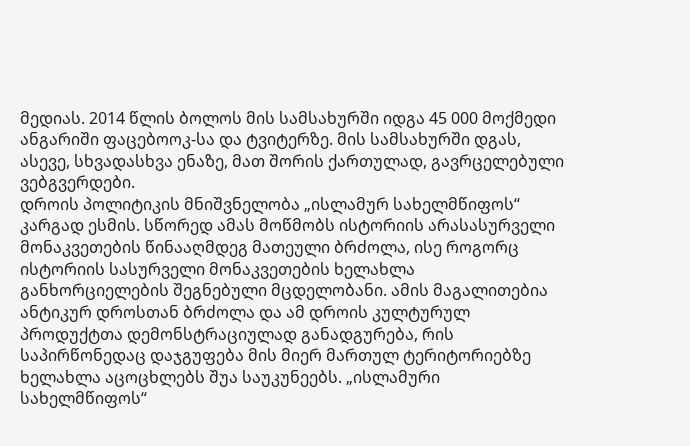მედიას. 2014 წლის ბოლოს მის სამსახურში იდგა 45 000 მოქმედი ანგარიში ფაცებოოკ-სა და ტვიტერზე. მის სამსახურში დგას, ასევე, სხვადასხვა ენაზე, მათ შორის ქართულად, გავრცელებული ვებგვერდები.
დროის პოლიტიკის მნიშვნელობა „ისლამურ სახელმწიფოს“ კარგად ესმის. სწორედ ამას მოწმობს ისტორიის არასასურველი მონაკვეთების წინააღმდეგ მათეული ბრძოლა, ისე როგორც ისტორიის სასურველი მონაკვეთების ხელახლა განხორციელების შეგნებული მცდელობანი. ამის მაგალითებია ანტიკურ დროსთან ბრძოლა და ამ დროის კულტურულ პროდუქტთა დემონსტრაციულად განადგურება, რის საპირწონედაც დაჯგუფება მის მიერ მართულ ტერიტორიებზე ხელახლა აცოცხლებს შუა საუკუნეებს. „ისლამური სახელმწიფოს“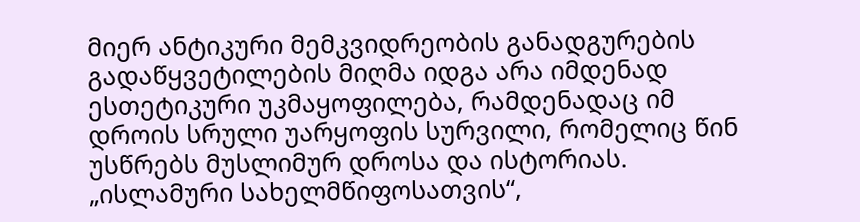მიერ ანტიკური მემკვიდრეობის განადგურების გადაწყვეტილების მიღმა იდგა არა იმდენად ესთეტიკური უკმაყოფილება, რამდენადაც იმ დროის სრული უარყოფის სურვილი, რომელიც წინ უსწრებს მუსლიმურ დროსა და ისტორიას. „ისლამური სახელმწიფოსათვის“,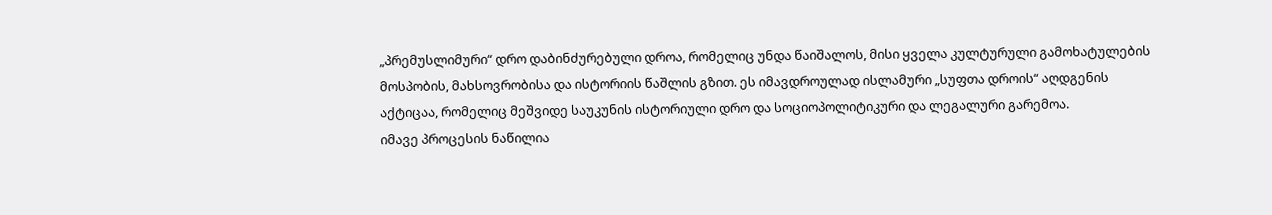„პრემუსლიმური“ დრო დაბინძურებული დროა, რომელიც უნდა წაიშალოს, მისი ყველა კულტურული გამოხატულების მოსპობის, მახსოვრობისა და ისტორიის წაშლის გზით. ეს იმავდროულად ისლამური „სუფთა დროის“ აღდგენის აქტიცაა, რომელიც მეშვიდე საუკუნის ისტორიული დრო და სოციოპოლიტიკური და ლეგალური გარემოა.
იმავე პროცესის ნაწილია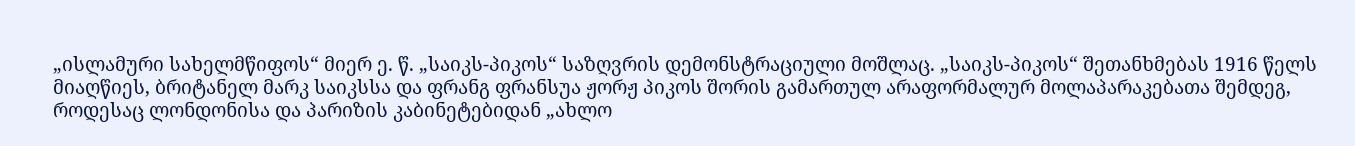„ისლამური სახელმწიფოს“ მიერ ე. წ. „საიკს-პიკოს“ საზღვრის დემონსტრაციული მოშლაც. „საიკს-პიკოს“ შეთანხმებას 1916 წელს მიაღწიეს, ბრიტანელ მარკ საიკსსა და ფრანგ ფრანსუა ჟორჟ პიკოს შორის გამართულ არაფორმალურ მოლაპარაკებათა შემდეგ, როდესაც ლონდონისა და პარიზის კაბინეტებიდან „ახლო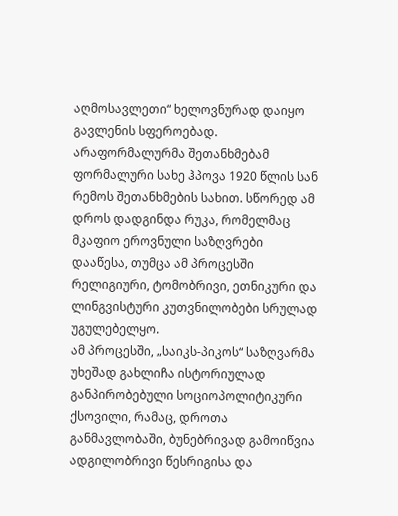აღმოსავლეთი“ ხელოვნურად დაიყო გავლენის სფეროებად. არაფორმალურმა შეთანხმებამ ფორმალური სახე ჰპოვა 1920 წლის სან რემოს შეთანხმების სახით. სწორედ ამ დროს დადგინდა რუკა, რომელმაც მკაფიო ეროვნული საზღვრები დააწესა, თუმცა ამ პროცესში რელიგიური, ტომობრივი, ეთნიკური და ლინგვისტური კუთვნილობები სრულად უგულებელყო.
ამ პროცესში, „საიკს-პიკოს“ საზღვარმა უხეშად გახლიჩა ისტორიულად განპირობებული სოციოპოლიტიკური ქსოვილი, რამაც, დროთა განმავლობაში, ბუნებრივად გამოიწვია ადგილობრივი წესრიგისა და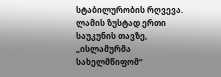სტაბილურობის რღვევა. ლამის ზუსტად ერთი საუკუნის თავზე, „ისლამურმა სახელმწიფომ“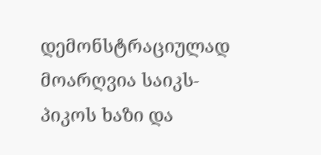დემონსტრაციულად მოარღვია საიკს-პიკოს ხაზი და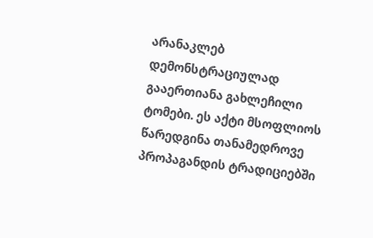არანაკლებ დემონსტრაციულად გააერთიანა გახლეჩილი ტომები. ეს აქტი მსოფლიოს წარედგინა თანამედროვე პროპაგანდის ტრადიციებში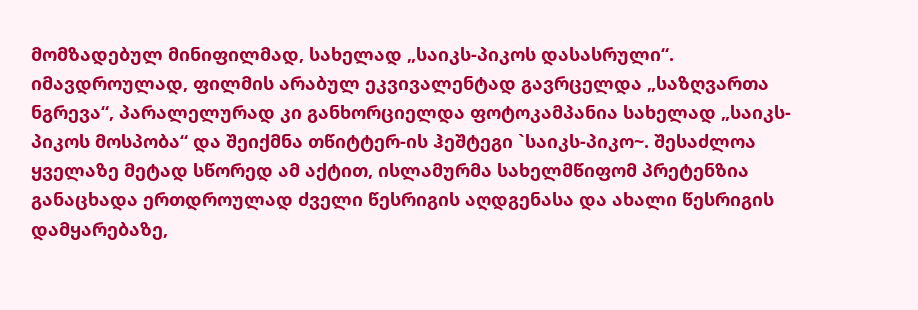მომზადებულ მინიფილმად, სახელად „საიკს-პიკოს დასასრული“. იმავდროულად, ფილმის არაბულ ეკვივალენტად გავრცელდა „საზღვართა ნგრევა“, პარალელურად კი განხორციელდა ფოტოკამპანია სახელად „საიკს-პიკოს მოსპობა“ და შეიქმნა თწიტტერ-ის ჰეშტეგი `საიკს-პიკო~. შესაძლოა ყველაზე მეტად სწორედ ამ აქტით, ისლამურმა სახელმწიფომ პრეტენზია განაცხადა ერთდროულად ძველი წესრიგის აღდგენასა და ახალი წესრიგის დამყარებაზე,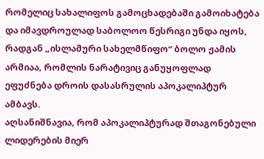რომელიც სახალიფოს გამოცხადებაში გამოიხატება და იმავდროულად საბოლოო წესრიგი უნდა იყოს, რადგან „ისლამური სახელმწიფო“ ბოლო ჟამის არმიაა, რომლის ნარატივიც განუყოფლად ეფუძნება დროის დასასრულის აპოკალიპტურ ამბავს.
აღსანიშნავია, რომ აპოკალიპტურად შთაგონებული ლიდერების მიერ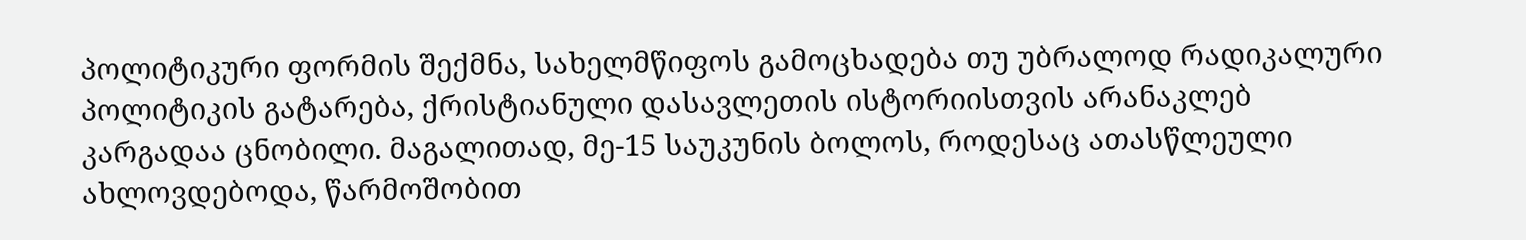პოლიტიკური ფორმის შექმნა, სახელმწიფოს გამოცხადება თუ უბრალოდ რადიკალური პოლიტიკის გატარება, ქრისტიანული დასავლეთის ისტორიისთვის არანაკლებ კარგადაა ცნობილი. მაგალითად, მე-15 საუკუნის ბოლოს, როდესაც ათასწლეული ახლოვდებოდა, წარმოშობით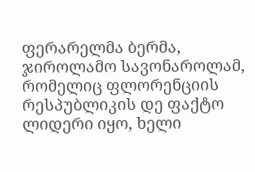ფერარელმა ბერმა, ჯიროლამო სავონაროლამ, რომელიც ფლორენციის რესპუბლიკის დე ფაქტო ლიდერი იყო, ხელი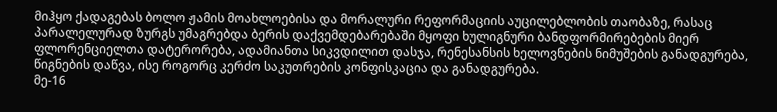მიჰყო ქადაგებას ბოლო ჟამის მოახლოებისა და მორალური რეფორმაციის აუცილებლობის თაობაზე, რასაც პარალელურად ზურგს უმაგრებდა ბერის დაქვემდებარებაში მყოფი ხულიგნური ბანდფორმირებების მიერ ფლორენციელთა დატერორება, ადამიანთა სიკვდილით დასჯა, რენესანსის ხელოვნების ნიმუშების განადგურება, წიგნების დაწვა, ისე როგორც კერძო საკუთრების კონფისკაცია და განადგურება.
მე-16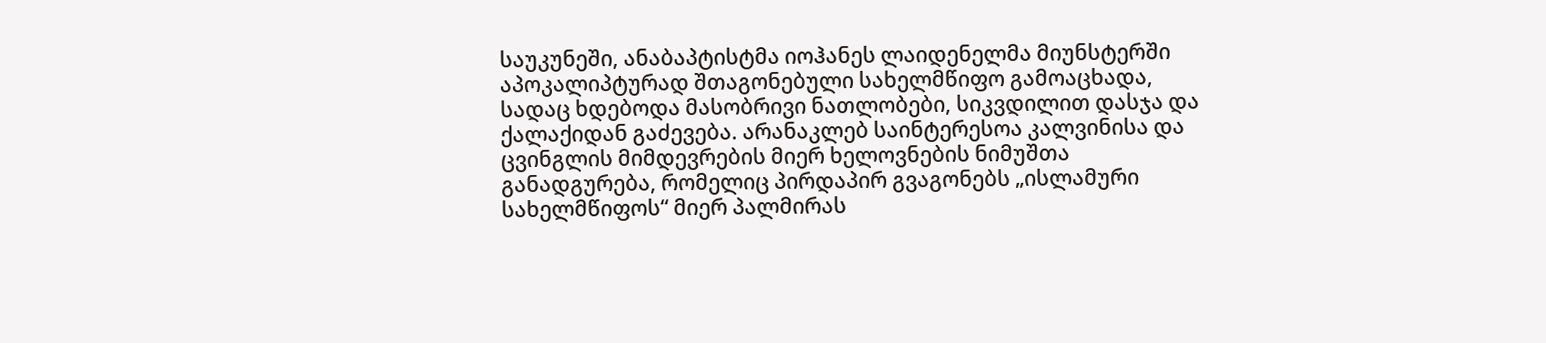საუკუნეში, ანაბაპტისტმა იოჰანეს ლაიდენელმა მიუნსტერში აპოკალიპტურად შთაგონებული სახელმწიფო გამოაცხადა, სადაც ხდებოდა მასობრივი ნათლობები, სიკვდილით დასჯა და ქალაქიდან გაძევება. არანაკლებ საინტერესოა კალვინისა და ცვინგლის მიმდევრების მიერ ხელოვნების ნიმუშთა განადგურება, რომელიც პირდაპირ გვაგონებს „ისლამური სახელმწიფოს“ მიერ პალმირას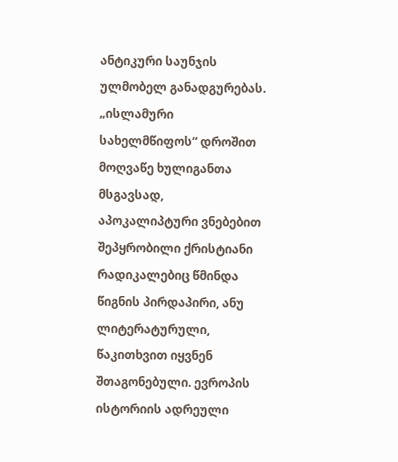ანტიკური საუნჯის ულმობელ განადგურებას. „ისლამური სახელმწიფოს“ დროშით მოღვაწე ხულიგანთა მსგავსად, აპოკალიპტური ვნებებით შეპყრობილი ქრისტიანი რადიკალებიც წმინდა წიგნის პირდაპირი, ანუ ლიტერატურული, წაკითხვით იყვნენ შთაგონებული. ევროპის ისტორიის ადრეული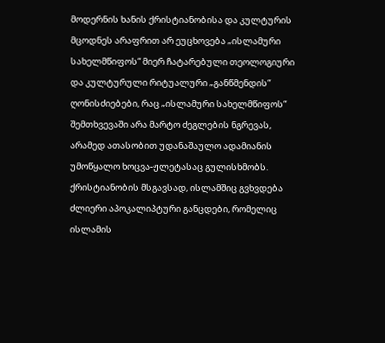მოდერნის ხანის ქრისტიანობისა და კულტურის მცოდნეს არაფრით არ ეუცხოვება „ისლამური სახელმწიფოს“ მიერ ჩატარებული თეოლოგიური და კულტურული რიტუალური „განწმენდის“ ღონისძიებები, რაც „ისლამური სახელმწიფოს“ შემთხვევაში არა მარტო ძეგლების ნგრევას, არამედ ათასობით უდანაშაულო ადამიანის უმოწყალო ხოცვა-ჟლეტასაც გულისხმობს.
ქრისტიანობის მსგავსად, ისლამშიც გვხვდება ძლიერი აპოკალიპტური განცდები, რომელიც ისლამის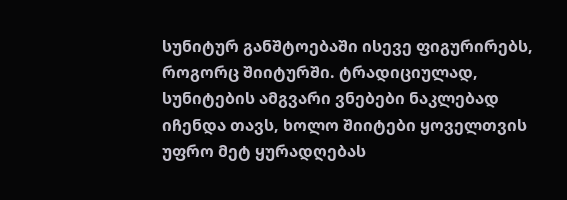სუნიტურ განშტოებაში ისევე ფიგურირებს, როგორც შიიტურში. ტრადიციულად, სუნიტების ამგვარი ვნებები ნაკლებად იჩენდა თავს, ხოლო შიიტები ყოველთვის უფრო მეტ ყურადღებას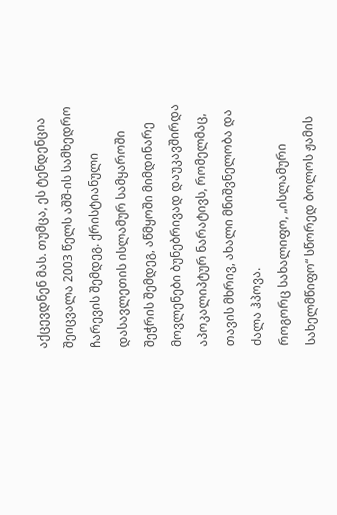აქცევდნენ მას. თუმცა, ეს ტენდენცია შეიცვალა 2003 წელს აშშ-ის სამხედრო ჩარევის შემდეგ. ქრისტიანული დასავლეთის ისლამურ სამყაროში შეჭრის შემდეგ, აწმყოში მიმდინარე მოვლენები ბუნებრივად დაუკავშირდა აპოკალიპტურ ნარატივს, რომელმაც, თავის მხრივ, ახალი მნიშვნელობა და ძალა ჰპოვა.
როგორც სახალიფო, „ისლამური სახელმწიფო“ სწორედ ბოლოს ჟამის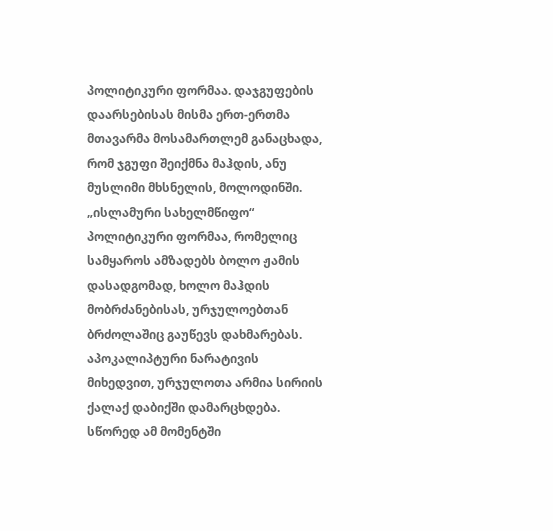პოლიტიკური ფორმაა. დაჯგუფების დაარსებისას მისმა ერთ-ერთმა მთავარმა მოსამართლემ განაცხადა, რომ ჯგუფი შეიქმნა მაჰდის, ანუ მუსლიმი მხსნელის, მოლოდინში. „ისლამური სახელმწიფო“ პოლიტიკური ფორმაა, რომელიც სამყაროს ამზადებს ბოლო ჟამის დასადგომად, ხოლო მაჰდის მობრძანებისას, ურჯულოებთან ბრძოლაშიც გაუწევს დახმარებას. აპოკალიპტური ნარატივის მიხედვით, ურჯულოთა არმია სირიის ქალაქ დაბიქში დამარცხდება. სწორედ ამ მომენტში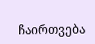ჩაირთვება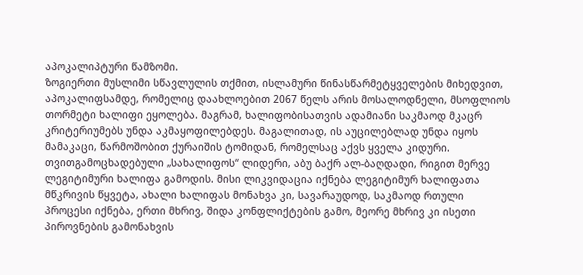აპოკალიპტური წამზომი.
ზოგიერთი მუსლიმი სწავლულის თქმით, ისლამური წინასწარმეტყველების მიხედვით, აპოკალიფსამდე, რომელიც დაახლოებით 2067 წელს არის მოსალოდნელი, მსოფლიოს თორმეტი ხალიფი ეყოლება. მაგრამ, ხალიფობისათვის ადამიანი საკმაოდ მკაცრ კრიტერიუმებს უნდა აკმაყოფილებდეს. მაგალითად, ის აუცილებლად უნდა იყოს მამაკაცი, წარმოშობით ქურაიშის ტომიდან, რომელსაც აქვს ყველა კიდური. თვითგამოცხადებული „სახალიფოს“ ლიდერი, აბუ ბაქრ ალ-ბაღდადი, რიგით მერვე ლეგიტიმური ხალიფა გამოდის. მისი ლიკვიდაცია იქნება ლეგიტიმურ ხალიფათა მწკრივის წყვეტა, ახალი ხალიფას მონახვა კი, სავარაუდოდ, საკმაოდ რთული პროცესი იქნება, ერთი მხრივ, შიდა კონფლიქტების გამო, მეორე მხრივ კი ისეთი პიროვნების გამონახვის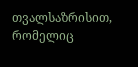თვალსაზრისით, რომელიც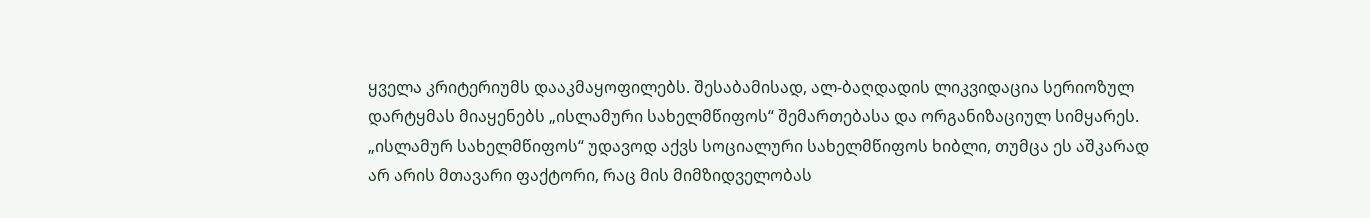ყველა კრიტერიუმს დააკმაყოფილებს. შესაბამისად, ალ-ბაღდადის ლიკვიდაცია სერიოზულ დარტყმას მიაყენებს „ისლამური სახელმწიფოს“ შემართებასა და ორგანიზაციულ სიმყარეს.
„ისლამურ სახელმწიფოს“ უდავოდ აქვს სოციალური სახელმწიფოს ხიბლი, თუმცა ეს აშკარად არ არის მთავარი ფაქტორი, რაც მის მიმზიდველობას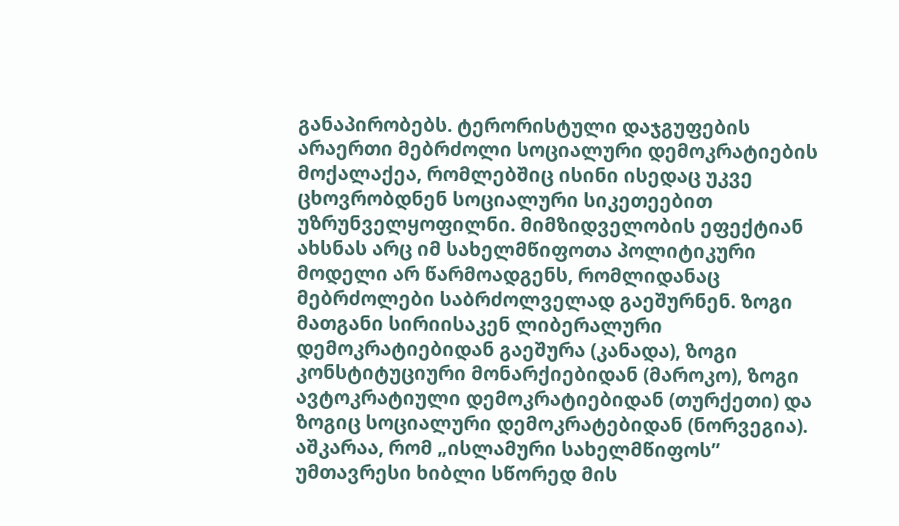განაპირობებს. ტერორისტული დაჯგუფების არაერთი მებრძოლი სოციალური დემოკრატიების მოქალაქეა, რომლებშიც ისინი ისედაც უკვე ცხოვრობდნენ სოციალური სიკეთეებით უზრუნველყოფილნი. მიმზიდველობის ეფექტიან ახსნას არც იმ სახელმწიფოთა პოლიტიკური მოდელი არ წარმოადგენს, რომლიდანაც მებრძოლები საბრძოლველად გაეშურნენ. ზოგი მათგანი სირიისაკენ ლიბერალური დემოკრატიებიდან გაეშურა (კანადა), ზოგი კონსტიტუციური მონარქიებიდან (მაროკო), ზოგი ავტოკრატიული დემოკრატიებიდან (თურქეთი) და ზოგიც სოციალური დემოკრატებიდან (ნორვეგია). აშკარაა, რომ „ისლამური სახელმწიფოს” უმთავრესი ხიბლი სწორედ მის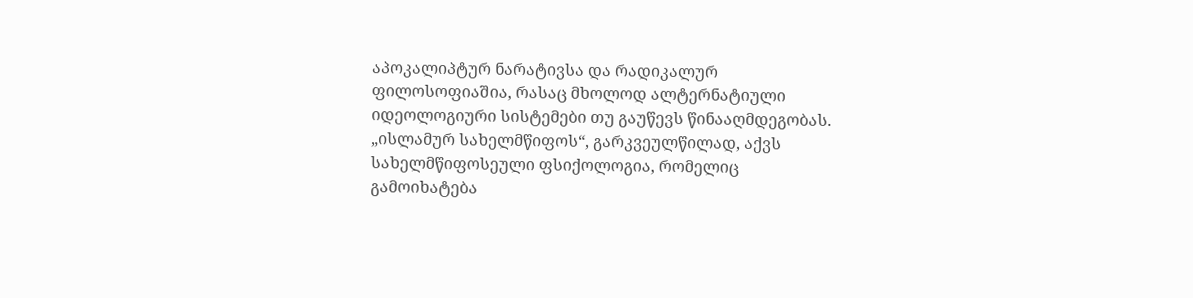აპოკალიპტურ ნარატივსა და რადიკალურ ფილოსოფიაშია, რასაც მხოლოდ ალტერნატიული იდეოლოგიური სისტემები თუ გაუწევს წინააღმდეგობას.
„ისლამურ სახელმწიფოს“, გარკვეულწილად, აქვს სახელმწიფოსეული ფსიქოლოგია, რომელიც გამოიხატება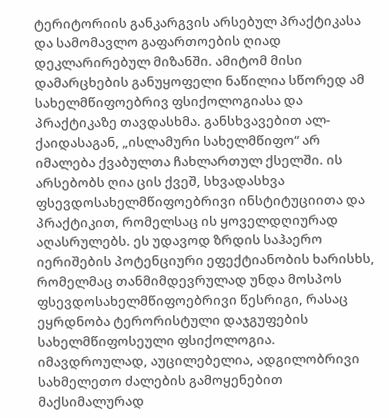ტერიტორიის განკარგვის არსებულ პრაქტიკასა და სამომავლო გაფართოების ღიად დეკლარირებულ მიზანში. ამიტომ მისი დამარცხების განუყოფელი ნაწილია სწორედ ამ სახელმწიფოებრივ ფსიქოლოგიასა და პრაქტიკაზე თავდასხმა. განსხვავებით ალ-ქაიდასაგან, „ისლამური სახელმწიფო“ არ იმალება ქვაბულთა ჩახლართულ ქსელში. ის არსებობს ღია ცის ქვეშ, სხვადასხვა ფსევდოსახელმწიფოებრივი ინსტიტუციითა და პრაქტიკით, რომელსაც ის ყოველდღიურად აღასრულებს. ეს უდავოდ ზრდის საჰაერო იერიშების პოტენციური ეფექტიანობის ხარისხს, რომელმაც თანმიმდევრულად უნდა მოსპოს ფსევდოსახელმწიფოებრივი წესრიგი, რასაც ეყრდნობა ტერორისტული დაჯგუფების სახელმწიფოსეული ფსიქოლოგია. იმავდროულად, აუცილებელია, ადგილობრივი სახმელეთო ძალების გამოყენებით მაქსიმალურად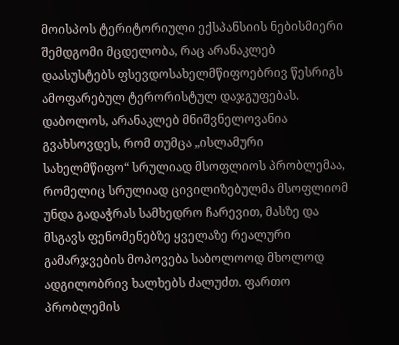მოისპოს ტერიტორიული ექსპანსიის ნებისმიერი შემდგომი მცდელობა, რაც არანაკლებ დაასუსტებს ფსევდოსახელმწიფოებრივ წესრიგს ამოფარებულ ტერორისტულ დაჯგუფებას.
დაბოლოს, არანაკლებ მნიშვნელოვანია გვახსოვდეს, რომ თუმცა „ისლამური სახელმწიფო“ სრულიად მსოფლიოს პრობლემაა, რომელიც სრულიად ცივილიზებულმა მსოფლიომ უნდა გადაჭრას სამხედრო ჩარევით, მასზე და მსგავს ფენომენებზე ყველაზე რეალური გამარჯვების მოპოვება საბოლოოდ მხოლოდ ადგილობრივ ხალხებს ძალუძთ. ფართო პრობლემის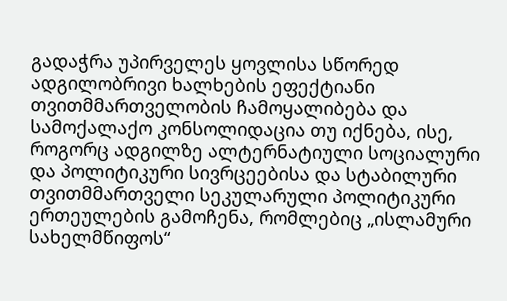გადაჭრა უპირველეს ყოვლისა სწორედ ადგილობრივი ხალხების ეფექტიანი თვითმმართველობის ჩამოყალიბება და სამოქალაქო კონსოლიდაცია თუ იქნება, ისე, როგორც ადგილზე ალტერნატიული სოციალური და პოლიტიკური სივრცეებისა და სტაბილური თვითმმართველი სეკულარული პოლიტიკური ერთეულების გამოჩენა, რომლებიც „ისლამური სახელმწიფოს“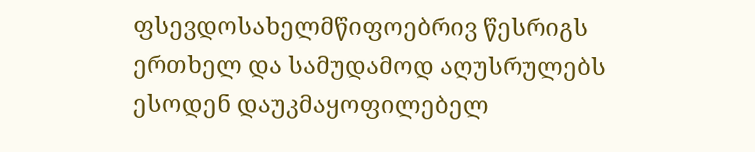ფსევდოსახელმწიფოებრივ წესრიგს ერთხელ და სამუდამოდ აღუსრულებს ესოდენ დაუკმაყოფილებელ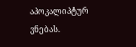აპოკალიპტურ ვნებას.